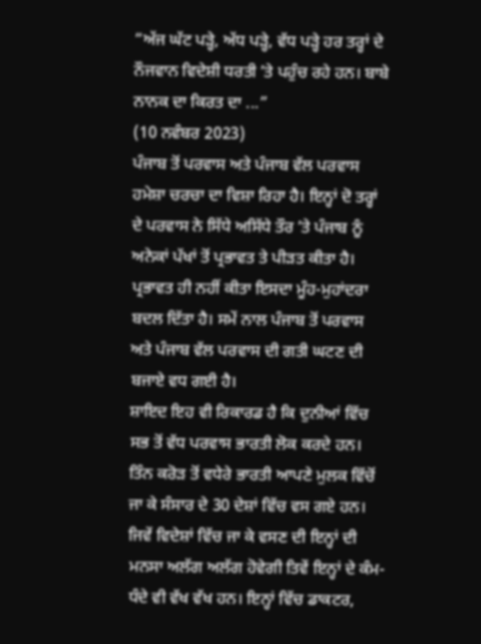“ਅੱਜ ਘੱਟ ਪੜ੍ਹੇ, ਅੱਧ ਪੜ੍ਹੇ, ਵੱਧ ਪੜ੍ਹੇ ਹਰ ਤਰ੍ਹਾਂ ਦੇ ਨੌਜਵਾਨ ਵਿਦੇਸ਼ੀ ਧਰਤੀ ʼਤੇ ਪਹੁੰਚ ਰਹੇ ਹਨ। ਬਾਬੇ ਨਾਨਕ ਦਾ ਕਿਰਤ ਦਾ ...”
(10 ਨਵੰਬਰ 2023)
ਪੰਜਾਬ ਤੋਂ ਪਰਵਾਸ ਅਤੇ ਪੰਜਾਬ ਵੱਲ ਪਰਵਾਸ ਹਮੇਸ਼ਾ ਚਰਚਾ ਦਾ ਵਿਸ਼ਾ ਰਿਹਾ ਹੈ। ਇਨ੍ਹਾਂ ਦੋ ਤਰ੍ਹਾਂ ਦੇ ਪਰਵਾਸ ਨੇ ਸਿੱਧੇ ਅਸਿੱਧੇ ਤੌਰ ʼਤੇ ਪੰਜਾਬ ਨੂੰ ਅਨੇਕਾਂ ਪੱਖਾਂ ਤੋਂ ਪ੍ਰਭਾਵਤ ਤੇ ਪੀੜਤ ਕੀਤਾ ਹੈ। ਪ੍ਰਭਾਵਤ ਹੀ ਨਹੀਂ ਕੀਤਾ ਇਸਦਾ ਮੂੰਹ-ਮੁਹਾਂਦਰਾ ਬਦਲ ਦਿੱਤਾ ਹੈ। ਸਮੇਂ ਨਾਲ ਪੰਜਾਬ ਤੋਂ ਪਰਵਾਸ ਅਤੇ ਪੰਜਾਬ ਵੱਲ ਪਰਵਾਸ ਦੀ ਗਤੀ ਘਟਣ ਦੀ ਬਜਾਏ ਵਧ ਗਈ ਹੈ।
ਸ਼ਾਇਦ ਇਹ ਵੀ ਰਿਕਾਰਡ ਹੈ ਕਿ ਦੁਨੀਆਂ ਵਿੱਚ ਸਭ ਤੋਂ ਵੱਧ ਪਰਵਾਸ ਭਾਰਤੀ ਲੋਕ ਕਰਦੇ ਹਨ। ਤਿੰਨ ਕਰੋੜ ਤੋਂ ਵਧੇਰੇ ਭਾਰਤੀ ਆਪਣੇ ਮੁਲਕ ਵਿੱਚੋਂ ਜਾ ਕੇ ਸੰਸਾਰ ਦੇ 30 ਦੇਸ਼ਾਂ ਵਿੱਚ ਵਸ ਗਏ ਹਨ। ਜਿਵੇਂ ਵਿਦੇਸ਼ਾਂ ਵਿੱਚ ਜਾ ਕੇ ਵਸਣ ਦੀ ਇਨ੍ਹਾਂ ਦੀ ਮਨਸਾ ਅਲੱਗ ਅਲੱਗ ਹੋਵੇਗੀ ਤਿਵੇਂ ਇਨ੍ਹਾਂ ਦੇ ਕੰਮ-ਧੰਦੇ ਵੀ ਵੱਖ ਵੱਖ ਹਨ। ਇਨ੍ਹਾਂ ਵਿੱਚ ਡਾਕਟਰ,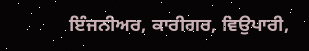ਇੰਜਨੀਅਰ, ਕਾਰੀਗਰ, ਵਿਉਪਾਰੀ,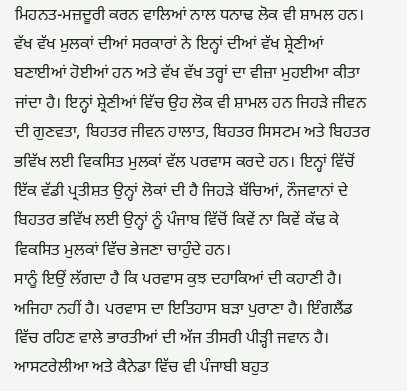ਮਿਹਨਤ-ਮਜ਼ਦੂਰੀ ਕਰਨ ਵਾਲਿਆਂ ਨਾਲ ਧਨਾਢ ਲੋਕ ਵੀ ਸ਼ਾਮਲ ਹਨ। ਵੱਖ ਵੱਖ ਮੁਲਕਾਂ ਦੀਆਂ ਸਰਕਾਰਾਂ ਨੇ ਇਨ੍ਹਾਂ ਦੀਆਂ ਵੱਖ ਸ਼੍ਰੇਣੀਆਂ ਬਣਾਈਆਂ ਹੋਈਆਂ ਹਨ ਅਤੇ ਵੱਖ ਵੱਖ ਤਰ੍ਹਾਂ ਦਾ ਵੀਜ਼ਾ ਮੁਹਈਆ ਕੀਤਾ ਜਾਂਦਾ ਹੈ। ਇਨ੍ਹਾਂ ਸ਼੍ਰੇਣੀਆਂ ਵਿੱਚ ਉਹ ਲੋਕ ਵੀ ਸ਼ਾਮਲ ਹਨ ਜਿਹੜੇ ਜੀਵਨ ਦੀ ਗੁਣਵਤਾ, ਬਿਹਤਰ ਜੀਵਨ ਹਾਲਾਤ, ਬਿਹਤਰ ਸਿਸਟਮ ਅਤੇ ਬਿਹਤਰ ਭਵਿੱਖ ਲਈ ਵਿਕਸਿਤ ਮੁਲਕਾਂ ਵੱਲ ਪਰਵਾਸ ਕਰਦੇ ਹਨ। ਇਨ੍ਹਾਂ ਵਿੱਚੋਂ ਇੱਕ ਵੱਡੀ ਪ੍ਰਤੀਸ਼ਤ ਉਨ੍ਹਾਂ ਲੋਕਾਂ ਦੀ ਹੈ ਜਿਹੜੇ ਬੱਚਿਆਂ, ਨੌਜਵਾਨਾਂ ਦੇ ਬਿਹਤਰ ਭਵਿੱਖ ਲਈ ਉਨ੍ਹਾਂ ਨੂੰ ਪੰਜਾਬ ਵਿੱਚੋਂ ਕਿਵੇਂ ਨਾ ਕਿਵੇਂ ਕੱਢ ਕੇ ਵਿਕਸਿਤ ਮੁਲਕਾਂ ਵਿੱਚ ਭੇਜਣਾ ਚਾਹੁੰਦੇ ਹਨ।
ਸਾਨੂੰ ਇਉਂ ਲੱਗਦਾ ਹੈ ਕਿ ਪਰਵਾਸ ਕੁਝ ਦਹਾਕਿਆਂ ਦੀ ਕਹਾਣੀ ਹੈ। ਅਜਿਹਾ ਨਹੀਂ ਹੈ। ਪਰਵਾਸ ਦਾ ਇਤਿਹਾਸ ਬੜਾ ਪੁਰਾਣਾ ਹੈ। ਇੰਗਲੈਂਡ ਵਿੱਚ ਰਹਿਣ ਵਾਲੇ ਭਾਰਤੀਆਂ ਦੀ ਅੱਜ ਤੀਸਰੀ ਪੀੜ੍ਹੀ ਜਵਾਨ ਹੈ। ਆਸਟਰੇਲੀਆ ਅਤੇ ਕੈਨੇਡਾ ਵਿੱਚ ਵੀ ਪੰਜਾਬੀ ਬਹੁਤ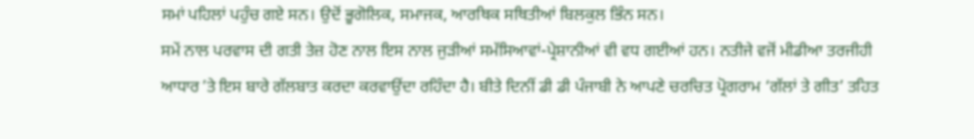ਸਮਾਂ ਪਹਿਲਾਂ ਪਹੁੰਚ ਗਏ ਸਨ। ਉਦੋਂ ਭੂਗੋਲਿਕ, ਸਮਾਜਕ, ਆਰਥਿਕ ਸਥਿਤੀਆਂ ਬਿਲਕੁਲ ਭਿੰਨ ਸਨ।
ਸਮੇਂ ਨਾਲ ਪਰਵਾਸ ਦੀ ਗਤੀ ਤੇਜ਼ ਹੋਣ ਨਾਲ ਇਸ ਨਾਲ ਜੁੜੀਆਂ ਸਮੱਸਿਆਵਾਂ-ਪ੍ਰੇਸ਼ਾਨੀਆਂ ਵੀ ਵਧ ਗਈਆਂ ਹਨ। ਨਤੀਜੇ ਵਜੋਂ ਮੀਡੀਆ ਤਰਜੀਹੀ ਆਧਾਰ ʼਤੇ ਇਸ ਬਾਰੇ ਗੱਲਬਾਤ ਕਰਦਾ ਕਰਵਾਉਂਦਾ ਰਹਿੰਦਾ ਹੈ। ਬੀਤੇ ਦਿਨੀਂ ਡੀ ਡੀ ਪੰਜਾਬੀ ਨੇ ਆਪਣੇ ਚਰਚਿਤ ਪ੍ਰੋਗਰਾਮ ‘ਗੱਲਾਂ ਤੇ ਗੀਤ’ ਤਹਿਤ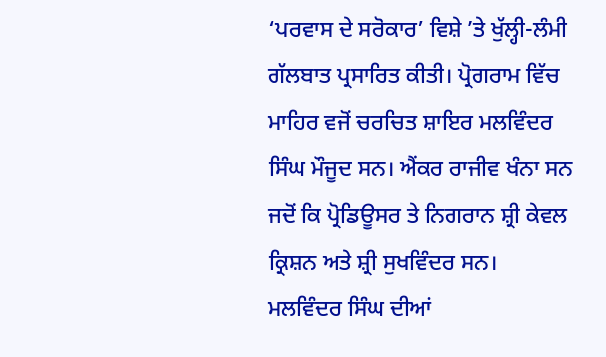‘ਪਰਵਾਸ ਦੇ ਸਰੋਕਾਰ’ ਵਿਸ਼ੇ ʼਤੇ ਖੁੱਲ੍ਹੀ-ਲੰਮੀ ਗੱਲਬਾਤ ਪ੍ਰਸਾਰਿਤ ਕੀਤੀ। ਪ੍ਰੋਗਰਾਮ ਵਿੱਚ ਮਾਹਿਰ ਵਜੋਂ ਚਰਚਿਤ ਸ਼ਾਇਰ ਮਲਵਿੰਦਰ ਸਿੰਘ ਮੌਜੂਦ ਸਨ। ਐਂਕਰ ਰਾਜੀਵ ਖੰਨਾ ਸਨ ਜਦੋਂ ਕਿ ਪ੍ਰੋਡਿਊਸਰ ਤੇ ਨਿਗਰਾਨ ਸ਼੍ਰੀ ਕੇਵਲ ਕ੍ਰਿਸ਼ਨ ਅਤੇ ਸ਼੍ਰੀ ਸੁਖਵਿੰਦਰ ਸਨ।
ਮਲਵਿੰਦਰ ਸਿੰਘ ਦੀਆਂ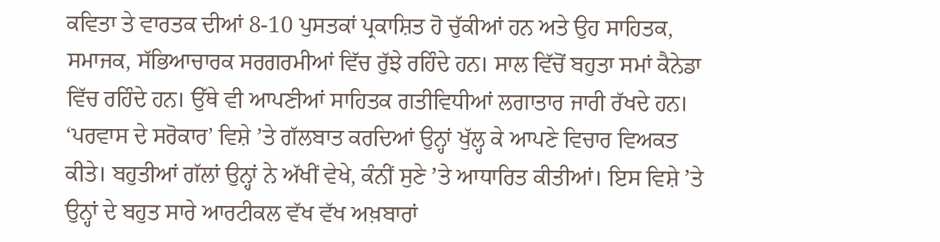ਕਵਿਤਾ ਤੇ ਵਾਰਤਕ ਦੀਆਂ 8-10 ਪੁਸਤਕਾਂ ਪ੍ਰਕਾਸ਼ਿਤ ਹੋ ਚੁੱਕੀਆਂ ਹਨ ਅਤੇ ਉਹ ਸਾਹਿਤਕ, ਸਮਾਜਕ, ਸੱਭਿਆਚਾਰਕ ਸਰਗਰਮੀਆਂ ਵਿੱਚ ਰੁੱਝੇ ਰਹਿੰਦੇ ਹਨ। ਸਾਲ ਵਿੱਚੋਂ ਬਹੁਤਾ ਸਮਾਂ ਕੈਨੇਡਾ ਵਿੱਚ ਰਹਿੰਦੇ ਹਨ। ਉੱਥੇ ਵੀ ਆਪਣੀਆਂ ਸਾਹਿਤਕ ਗਤੀਵਿਧੀਆਂ ਲਗਾਤਾਰ ਜਾਰੀ ਰੱਖਦੇ ਹਨ।
‘ਪਰਵਾਸ ਦੇ ਸਰੋਕਾਰ’ ਵਿਸ਼ੇ ʼਤੇ ਗੱਲਬਾਤ ਕਰਦਿਆਂ ਉਨ੍ਹਾਂ ਖੁੱਲ੍ਹ ਕੇ ਆਪਣੇ ਵਿਚਾਰ ਵਿਅਕਤ ਕੀਤੇ। ਬਹੁਤੀਆਂ ਗੱਲਾਂ ਉਨ੍ਹਾਂ ਨੇ ਅੱਖੀਂ ਵੇਖੇ, ਕੰਨੀਂ ਸੁਣੇ ʼਤੇ ਆਧਾਰਿਤ ਕੀਤੀਆਂ। ਇਸ ਵਿਸ਼ੇ ʼਤੇ ਉਨ੍ਹਾਂ ਦੇ ਬਹੁਤ ਸਾਰੇ ਆਰਟੀਕਲ ਵੱਖ ਵੱਖ ਅਖ਼ਬਾਰਾਂ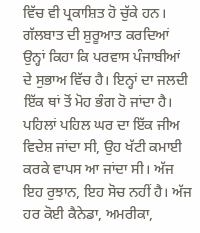ਵਿੱਚ ਵੀ ਪ੍ਰਕਾਸ਼ਿਤ ਹੋ ਚੁੱਕੇ ਹਨ।
ਗੱਲਬਾਤ ਦੀ ਸ਼ੁਰੂਆਤ ਕਰਦਿਆਂ ਉਨ੍ਹਾਂ ਕਿਹਾ ਕਿ ਪਰਵਾਸ ਪੰਜਾਬੀਆਂ ਦੇ ਸੁਭਾਅ ਵਿੱਚ ਹੈ। ਇਨ੍ਹਾਂ ਦਾ ਜਲਦੀ ਇੱਕ ਥਾਂ ਤੋਂ ਮੋਹ ਭੰਗ ਹੋ ਜਾਂਦਾ ਹੈ। ਪਹਿਲਾਂ ਪਹਿਲ ਘਰ ਦਾ ਇੱਕ ਜੀਅ ਵਿਦੇਸ਼ ਜਾਂਦਾ ਸੀ, ਉਹ ਖੱਟੀ ਕਮਾਈ ਕਰਕੇ ਵਾਪਸ ਆ ਜਾਂਦਾ ਸੀ। ਅੱਜ ਇਹ ਰੁਝਾਨ, ਇਹ ਸੋਚ ਨਹੀਂ ਹੈ। ਅੱਜ ਹਰ ਕੋਈ ਕੈਨੇਡਾ, ਅਮਰੀਕਾ,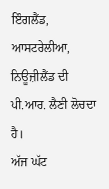ਇੰਗਲੈਂਡ, ਆਸਟਰੇਲੀਆ, ਨਿਊਜ਼ੀਲੈਂਡ ਦੀ ਪੀ.ਆਰ. ਲੈਣੀ ਲੋਚਦਾ ਹੈ।
ਅੱਜ ਘੱਟ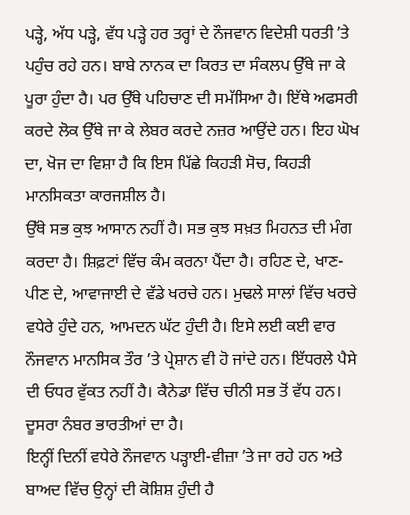ਪੜ੍ਹੇ, ਅੱਧ ਪੜ੍ਹੇ, ਵੱਧ ਪੜ੍ਹੇ ਹਰ ਤਰ੍ਹਾਂ ਦੇ ਨੌਜਵਾਨ ਵਿਦੇਸ਼ੀ ਧਰਤੀ ʼਤੇ ਪਹੁੰਚ ਰਹੇ ਹਨ। ਬਾਬੇ ਨਾਨਕ ਦਾ ਕਿਰਤ ਦਾ ਸੰਕਲਪ ਉੱਥੇ ਜਾ ਕੇ ਪੂਰਾ ਹੁੰਦਾ ਹੈ। ਪਰ ਉੱਥੇ ਪਹਿਚਾਣ ਦੀ ਸਮੱਸਿਆ ਹੈ। ਇੱਥੇ ਅਫਸਰੀ ਕਰਦੇ ਲੋਕ ਉੱਥੇ ਜਾ ਕੇ ਲੇਬਰ ਕਰਦੇ ਨਜ਼ਰ ਆਉਂਦੇ ਹਨ। ਇਹ ਘੋਖ ਦਾ, ਖੋਜ ਦਾ ਵਿਸ਼ਾ ਹੈ ਕਿ ਇਸ ਪਿੱਛੇ ਕਿਹੜੀ ਸੋਚ, ਕਿਹੜੀ ਮਾਨਸਿਕਤਾ ਕਾਰਜਸ਼ੀਲ ਹੈ।
ਉੱਥੇ ਸਭ ਕੁਝ ਆਸਾਨ ਨਹੀਂ ਹੈ। ਸਭ ਕੁਝ ਸਖ਼ਤ ਮਿਹਨਤ ਦੀ ਮੰਗ ਕਰਦਾ ਹੈ। ਸ਼ਿਫ਼ਟਾਂ ਵਿੱਚ ਕੰਮ ਕਰਨਾ ਪੈਂਦਾ ਹੈ। ਰਹਿਣ ਦੇ, ਖਾਣ-ਪੀਣ ਦੇ, ਆਵਾਜਾਈ ਦੇ ਵੱਡੇ ਖਰਚੇ ਹਨ। ਮੁਢਲੇ ਸਾਲਾਂ ਵਿੱਚ ਖਰਚੇ ਵਧੇਰੇ ਹੁੰਦੇ ਹਨ, ਆਮਦਨ ਘੱਟ ਹੁੰਦੀ ਹੈ। ਇਸੇ ਲਈ ਕਈ ਵਾਰ ਨੌਜਵਾਨ ਮਾਨਸਿਕ ਤੌਰ ’ਤੇ ਪ੍ਰੇਸ਼ਾਨ ਵੀ ਹੋ ਜਾਂਦੇ ਹਨ। ਇੱਧਰਲੇ ਪੈਸੇ ਦੀ ਓਧਰ ਵੁੱਕਤ ਨਹੀਂ ਹੈ। ਕੈਨੇਡਾ ਵਿੱਚ ਚੀਨੀ ਸਭ ਤੋਂ ਵੱਧ ਹਨ। ਦੂਸਰਾ ਨੰਬਰ ਭਾਰਤੀਆਂ ਦਾ ਹੈ।
ਇਨ੍ਹੀਂ ਦਿਨੀਂ ਵਧੇਰੇ ਨੌਜਵਾਨ ਪੜ੍ਹਾਈ-ਵੀਜ਼ਾ ʼਤੇ ਜਾ ਰਹੇ ਹਨ ਅਤੇ ਬਾਅਦ ਵਿੱਚ ਉਨ੍ਹਾਂ ਦੀ ਕੋਸ਼ਿਸ਼ ਹੁੰਦੀ ਹੈ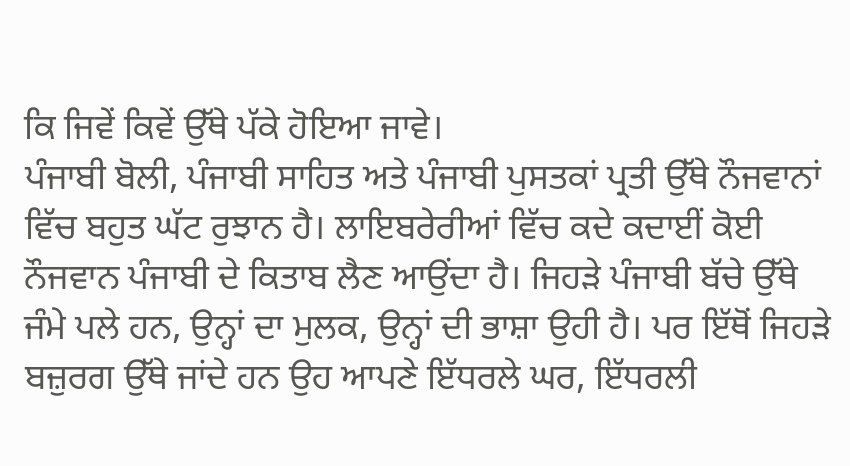ਕਿ ਜਿਵੇਂ ਕਿਵੇਂ ਉੱਥੇ ਪੱਕੇ ਹੋਇਆ ਜਾਵੇ।
ਪੰਜਾਬੀ ਬੋਲੀ, ਪੰਜਾਬੀ ਸਾਹਿਤ ਅਤੇ ਪੰਜਾਬੀ ਪੁਸਤਕਾਂ ਪ੍ਰਤੀ ਉੱਥੇ ਨੌਜਵਾਨਾਂ ਵਿੱਚ ਬਹੁਤ ਘੱਟ ਰੁਝਾਨ ਹੈ। ਲਾਇਬਰੇਰੀਆਂ ਵਿੱਚ ਕਦੇ ਕਦਾਈਂ ਕੋਈ ਨੌਜਵਾਨ ਪੰਜਾਬੀ ਦੇ ਕਿਤਾਬ ਲੈਣ ਆਉਂਦਾ ਹੈ। ਜਿਹੜੇ ਪੰਜਾਬੀ ਬੱਚੇ ਉੱਥੇ ਜੰਮੇ ਪਲੇ ਹਨ, ਉਨ੍ਹਾਂ ਦਾ ਮੁਲਕ, ਉਨ੍ਹਾਂ ਦੀ ਭਾਸ਼ਾ ਉਹੀ ਹੈ। ਪਰ ਇੱਥੋਂ ਜਿਹੜੇ ਬਜ਼ੁਰਗ ਉੱਥੇ ਜਾਂਦੇ ਹਨ ਉਹ ਆਪਣੇ ਇੱਧਰਲੇ ਘਰ, ਇੱਧਰਲੀ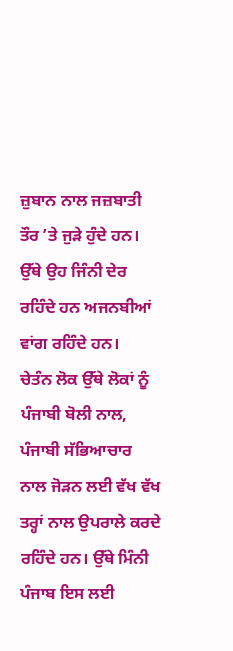ਜ਼ੁਬਾਨ ਨਾਲ ਜਜ਼ਬਾਤੀ ਤੌਰ ʼਤੇ ਜੁੜੇ ਹੁੰਦੇ ਹਨ। ਉੱਥੇ ਉਹ ਜਿੰਨੀ ਦੇਰ ਰਹਿੰਦੇ ਹਨ ਅਜਨਬੀਆਂ ਵਾਂਗ ਰਹਿੰਦੇ ਹਨ।
ਚੇਤੰਨ ਲੋਕ ਉੱਥੇ ਲੋਕਾਂ ਨੂੰ ਪੰਜਾਬੀ ਬੋਲੀ ਨਾਲ, ਪੰਜਾਬੀ ਸੱਭਿਆਚਾਰ ਨਾਲ ਜੋੜਨ ਲਈ ਵੱਖ ਵੱਖ ਤਰ੍ਹਾਂ ਨਾਲ ਉਪਰਾਲੇ ਕਰਦੇ ਰਹਿੰਦੇ ਹਨ। ਉੱਥੇ ਮਿੰਨੀ ਪੰਜਾਬ ਇਸ ਲਈ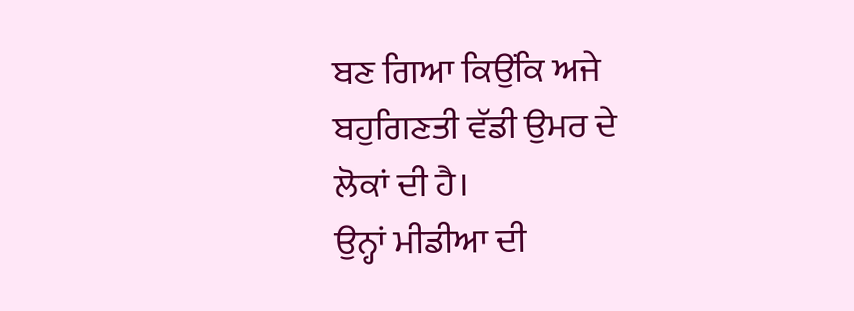ਬਣ ਗਿਆ ਕਿਉਂਕਿ ਅਜੇ ਬਹੁਗਿਣਤੀ ਵੱਡੀ ਉਮਰ ਦੇ ਲੋਕਾਂ ਦੀ ਹੈ।
ਉਨ੍ਹਾਂ ਮੀਡੀਆ ਦੀ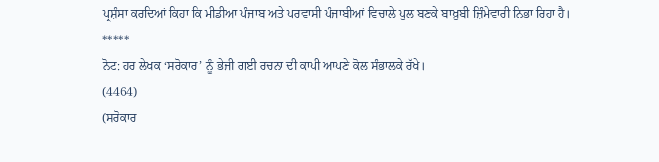ਪ੍ਰਸ਼ੰਸਾ ਕਰਦਿਆਂ ਕਿਹਾ ਕਿ ਮੀਡੀਆ ਪੰਜਾਬ ਅਤੇ ਪਰਵਾਸੀ ਪੰਜਾਬੀਆਂ ਵਿਚਾਲੇ ਪੁਲ ਬਣਕੇ ਬਾਖ਼ੁਬੀ ਜ਼ਿੰਮੇਵਾਰੀ ਨਿਭਾ ਰਿਹਾ ਹੈ।
*****
ਨੋਟ: ਹਰ ਲੇਖਕ ‘ਸਰੋਕਾਰ’ ਨੂੰ ਭੇਜੀ ਗਈ ਰਚਨਾ ਦੀ ਕਾਪੀ ਆਪਣੇ ਕੋਲ ਸੰਭਾਲਕੇ ਰੱਖੇ।
(4464)
(ਸਰੋਕਾਰ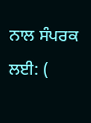ਨਾਲ ਸੰਪਰਕ ਲਈ: (